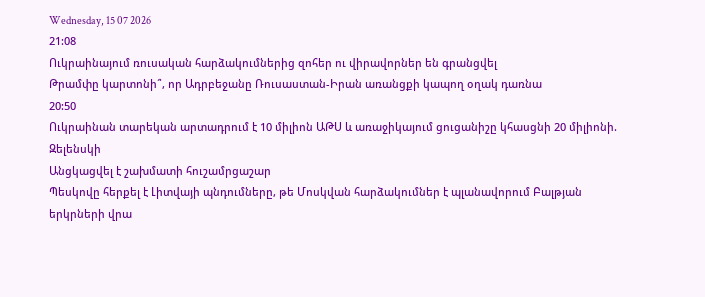Wednesday, 15 07 2026
21:08
Ուկրաինայում ռուսական հարձակումներից զոհեր ու վիրավորներ են գրանցվել
Թրամփը կարտոնի՞, որ Ադրբեջանը Ռուսաստան-Իրան առանցքի կապող օղակ դառնա
20:50
Ուկրաինան տարեկան արտադրում է 10 միլիոն ԱԹՍ և առաջիկայում ցուցանիշը կհասցնի 20 միլիոնի. Զելենսկի
Անցկացվել է շախմատի հուշամրցաշար
Պեսկովը հերքել է Լիտվայի պնդումները, թե Մոսկվան հարձակումներ է պլանավորում Բալթյան երկրների վրա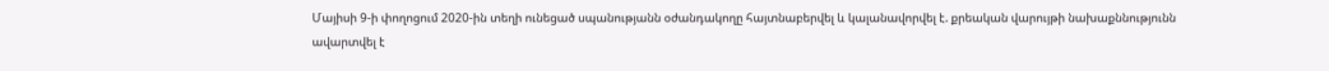Մայիսի 9-ի փողոցում 2020-ին տեղի ունեցած սպանությանն օժանդակողը հայտնաբերվել և կալանավորվել է. քրեական վարույթի նախաքննությունն ավարտվել է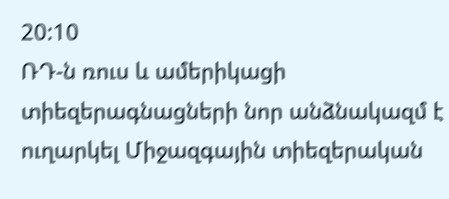20:10
ՌԴ-ն ռուս և ամերիկացի տիեզերագնացների նոր անձնակազմ է ուղարկել Միջազգային տիեզերական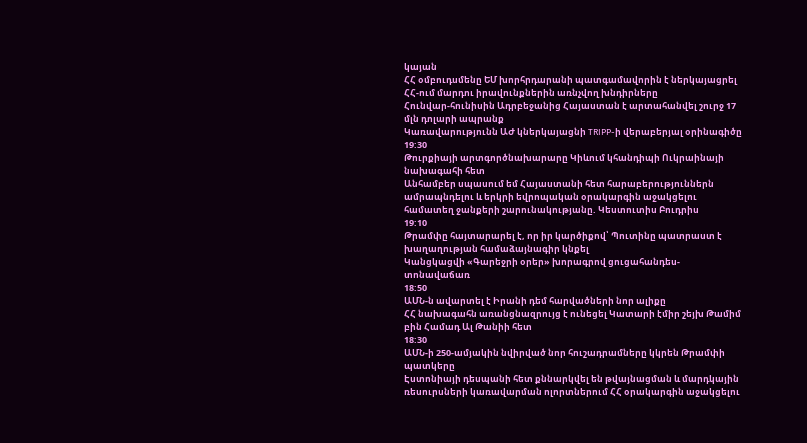կայան
ՀՀ օմբուդսմենը ԵՄ խորհրդարանի պատգամավորին է ներկայացրել ՀՀ-ում մարդու իրավունքներին առնչվող խնդիրները
Հունվար-հունիսին Ադրբեջանից Հայաստան է արտահանվել շուրջ 17 մլն դոլարի ապրանք
Կառավարությունն ԱԺ կներկայացնի TRIPP-ի վերաբերյալ օրինագիծը
19:30
Թուրքիայի արտգործնախարարը Կիևում կհանդիպի Ուկրաինայի նախագահի հետ
Անհամբեր սպասում եմ Հայաստանի հետ հարաբերություններն ամրապնդելու և երկրի եվրոպական օրակարգին աջակցելու համատեղ ջանքերի շարունակությանը. Կեստուտիս Բուդրիս
19:10
Թրամփը հայտարարել է, որ իր կարծիքով՝ Պուտինը պատրաստ է խաղաղության համաձայնագիր կնքել
Կանցկացվի «Գարեջրի օրեր» խորագրով ցուցահանդես-տոնավաճառ
18:50
ԱՄՆ-ն ավարտել է Իրանի դեմ հարվածների նոր ալիքը
ՀՀ նախագահն առանցնազրույց է ունեցել Կատարի էմիր շեյխ Թամիմ բին Համադ Ալ Թանիի հետ
18:30
ԱՄՆ-ի 250-ամյակին նվիրված նոր հուշադրամները կկրեն Թրամփի պատկերը
Էստոնիայի դեսպանի հետ քննարկվել են թվայնացման և մարդկային ռեսուրսների կառավարման ոլորտներում ՀՀ օրակարգին աջակցելու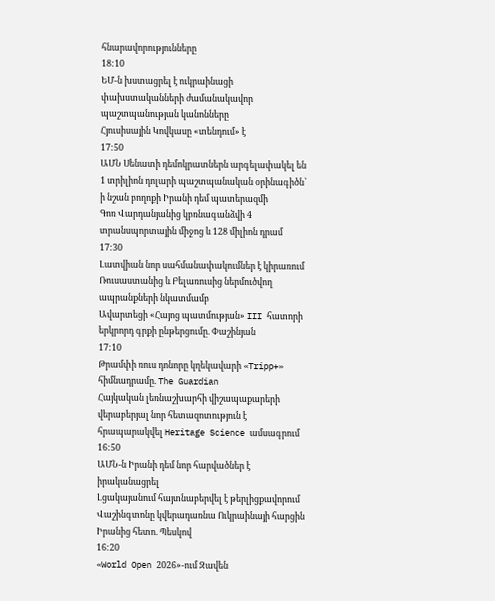հնարավորությունները
18:10
ԵՄ-ն խստացրել է ուկրաինացի փախստականների ժամանակավոր պաշտպանության կանոնները
Հյուսիսային Կովկասը «տենդում» է
17:50
ԱՄՆ Սենատի դեմոկրատներն արգելափակել են 1 տրիլիոն դոլարի պաշտպանական օրինագիծն՝ ի նշան բողոքի Իրանի դեմ պատերազմի
Գոռ Վարդանյանից կբռնագանձվի 4 տրանսպորտային միջոց և 128 միլիոն դրամ
17:30
Լատվիան նոր սահմանափակումներ է կիրառում Ռուսաստանից և Բելառուսից ներմուծվող ապրանքների նկատմամբ
Ավարտեցի «Հայոց պատմության» III հատորի երկրորդ գրքի ընթերցումը. Փաշինյան
17:10
Թրամփի ռուս դոնորը կղեկավարի «Tripp+» հիմնադրամը. The Guardian
Հայկական լեռնաշխարհի վիշապաքարերի վերաբերյալ նոր հետազոտություն է հրապարակվել Heritage Science ամսագրում
16:50
ԱՄՆ-ն Իրանի դեմ նոր հարվածներ է իրականացրել
Լցակայանում հայտնաբերվել է թերլիցքավորում
Վաշինգտոնը կվերադառնա Ուկրաինայի հարցին Իրանից հետո. Պեսկով
16:20
«World Open 2026»-ում Զավեն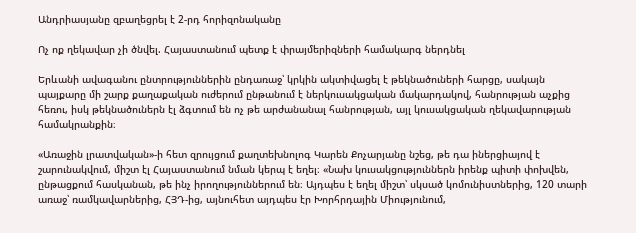Անդրիասյանը զբաղեցրել է 2-րդ հորիզոնականը

Ոչ ոք ղեկավար չի ծնվել. Հայաստանում պետք է փրայմերիզների համակարգ ներդնել

Երևանի ավագանու ընտրություններին ընդառաջ՝ կրկին ակտիվացել է թեկնածուների հարցը, սակայն պայքարը մի շարք քաղաքական ուժերում ընթանում է ներկուսակցական մակարդակով, հանրության աչքից հեռու, իսկ թեկնածուներն էլ ձգտում են ոչ թե արժանանալ հանրության, այլ կուսակցական ղեկավարության համակրանքին։

«Առաջին լրատվական»-ի հետ զրույցում քաղտեխնոլոգ Կարեն Քոչարյանը նշեց, թե դա իներցիայով է շարունակվում, միշտ էլ Հայաստանում նման կերպ է եղել։ «Նախ կուսակցություններն իրենք պիտի փոխվեն, ընթացքում հասկանան, թե ինչ իրողություններում են։ Այդպես է եղել միշտ՝ սկսած կոմունիստներից, 120 տարի առաջ՝ ռամկավարներից, ՀՅԴ-ից, այնուհետ այդպես էր Խորհրդային Միությունում,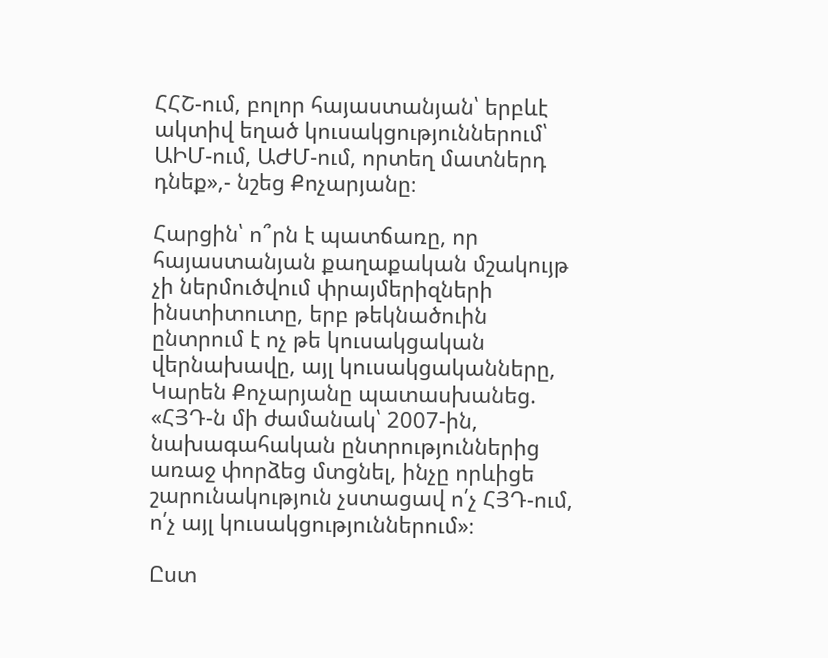ՀՀՇ-ում, բոլոր հայաստանյան՝ երբևէ ակտիվ եղած կուսակցություններում՝ ԱԻՄ-ում, ԱԺՄ-ում, որտեղ մատներդ դնեք»,- նշեց Քոչարյանը։

Հարցին՝ ո՞րն է պատճառը, որ հայաստանյան քաղաքական մշակույթ չի ներմուծվում փրայմերիզների ինստիտուտը, երբ թեկնածուին ընտրում է ոչ թե կուսակցական վերնախավը, այլ կուսակցականները, Կարեն Քոչարյանը պատասխանեց. «ՀՅԴ-ն մի ժամանակ՝ 2007-ին, նախագահական ընտրություններից առաջ փորձեց մտցնել, ինչը որևիցե շարունակություն չստացավ ո՛չ ՀՅԴ-ում, ո՛չ այլ կուսակցություններում»։

Ըստ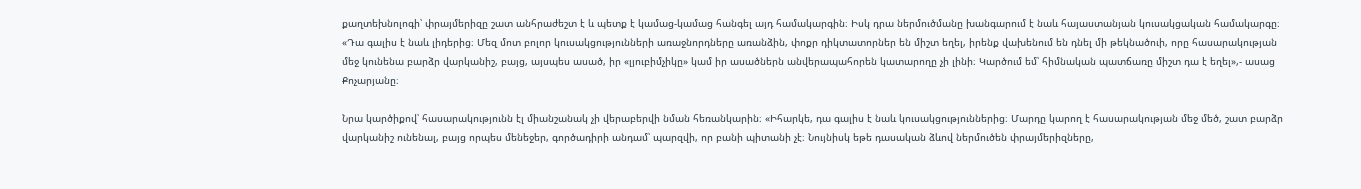քաղտեխնոլոգի՝ փրայմերիզը շատ անհրաժեշտ է և պետք է կամաց-կամաց հանգել այդ համակարգին։ Իսկ դրա ներմուծմանը խանգարում է նաև հայաստանյան կուսակցական համակարգը։ «Դա գալիս է նաև լիդերից։ Մեզ մոտ բոլոր կուսակցությունների առաջնորդները առանձին, փոքր դիկտատորներ են միշտ եղել, իրենք վախենում են դնել մի թեկնածուի, որը հասարակության մեջ կունենա բարձր վարկանիշ, բայց, այսպես ասած, իր «լյուբիմչիկը» կամ իր ասածներն անվերապահորեն կատարողը չի լինի։ Կարծում եմ՝ հիմնական պատճառը միշտ դա է եղել»,- ասաց Քոչարյանը։

Նրա կարծիքով՝ հասարակությունն էլ միանշանակ չի վերաբերվի նման հեռանկարին։ «Իհարկե, դա գալիս է նաև կուսակցություններից։ Մարդը կարող է հասարակության մեջ մեծ, շատ բարձր վարկանիշ ունենալ, բայց որպես մենեջեր, գործադիրի անդամ՝ պարզվի, որ բանի պիտանի չէ։ Նույնիսկ եթե դասական ձևով ներմուծեն փրայմերիզները,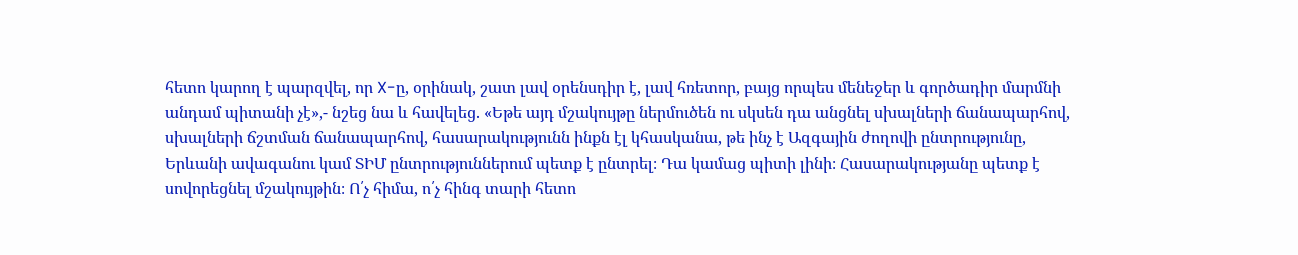հետո կարող է պարզվել, որ X-ը, օրինակ, շատ լավ օրենսդիր է, լավ հռետոր, բայց որպես մենեջեր և գործադիր մարմնի անդամ պիտանի չէ»,- նշեց նա և հավելեց. «Եթե այդ մշակույթը ներմուծեն ու սկսեն դա անցնել սխալների ճանապարհով, սխալների ճշտման ճանապարհով, հասարակությունն ինքն էլ կհասկանա, թե ինչ է Ազգային ժողովի ընտրությունը, Երևանի ավագանու կամ ՏԻՄ ընտրություններում պետք է ընտրել։ Դա կամաց պիտի լինի։ Հասարակությանը պետք է սովորեցնել մշակույթին։ Ո՛չ հիմա, ո՛չ հինգ տարի հետո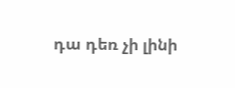դա դեռ չի լինի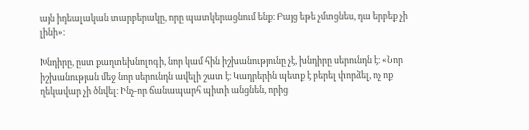այն իդեալական տարբերակը, որը պատկերացնում ենք։ Բայց եթե չմտցնես, դա երբեք չի լինի»։

Խնդիրը, ըստ քաղտեխնոլոգի, նոր կամ հին իշխանությունը չէ, խնդիրը սերունդն է։ «Նոր իշխանության մեջ նոր սերունդն ավելի շատ է։ Կադրերին պետք է բերել փորձել, ոչ ոք ղեկավար չի ծնվել։ Ինչ-որ ճանապարհ պիտի անցնեն, որից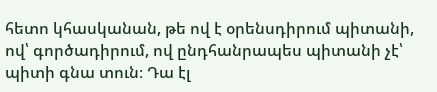հետո կհասկանան, թե ով է օրենսդիրում պիտանի, ով՝ գործադիրում, ով ընդհանրապես պիտանի չէ՝ պիտի գնա տուն։ Դա էլ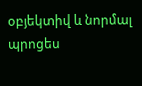օբյեկտիվ և նորմալ պրոցես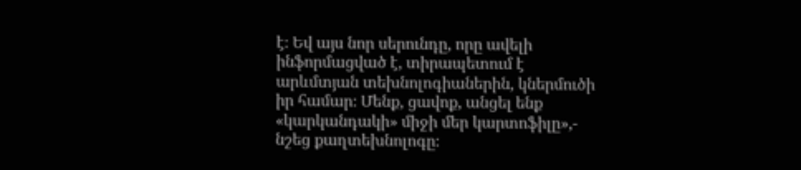է։ Եվ այս նոր սերունդը, որը ավելի ինֆորմացված է, տիրապետում է արևմտյան տեխնոլոգիաներին, կներմուծի իր համար։ Մենք, ցավոք, անցել ենք «կարկանդակի» միջի մեր կարտոֆիլը»,- նշեց քաղտեխնոլոգը։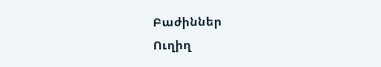Բաժիններ
Ուղիղ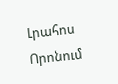Լրահոս
Որոնում